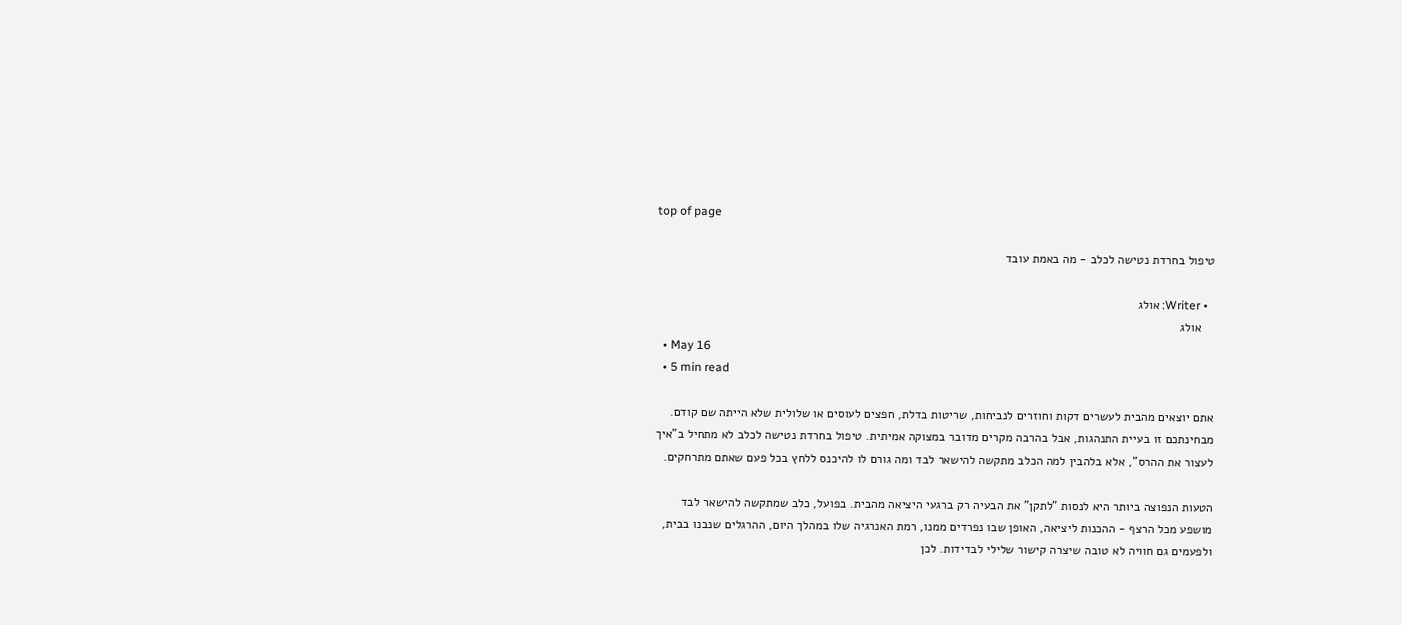top of page

טיפול בחרדת נטישה לכלב - מה באמת עובד

  • Writer: אולג
    אולג
  • May 16
  • 5 min read

אתם יוצאים מהבית לעשרים דקות וחוזרים לנביחות, שריטות בדלת, חפצים לעוסים או שלולית שלא הייתה שם קודם. מבחינתכם זו בעיית התנהגות, אבל בהרבה מקרים מדובר במצוקה אמיתית. טיפול בחרדת נטישה לכלב לא מתחיל ב"איך לעצור את ההרס", אלא בלהבין למה הכלב מתקשה להישאר לבד ומה גורם לו להיכנס ללחץ בכל פעם שאתם מתרחקים.

הטעות הנפוצה ביותר היא לנסות "לתקן" את הבעיה רק ברגעי היציאה מהבית. בפועל, כלב שמתקשה להישאר לבד מושפע מכל הרצף - ההכנות ליציאה, האופן שבו נפרדים ממנו, רמת האנרגיה שלו במהלך היום, ההרגלים שנבנו בבית, ולפעמים גם חוויה לא טובה שיצרה קישור שלילי לבדידות. לכן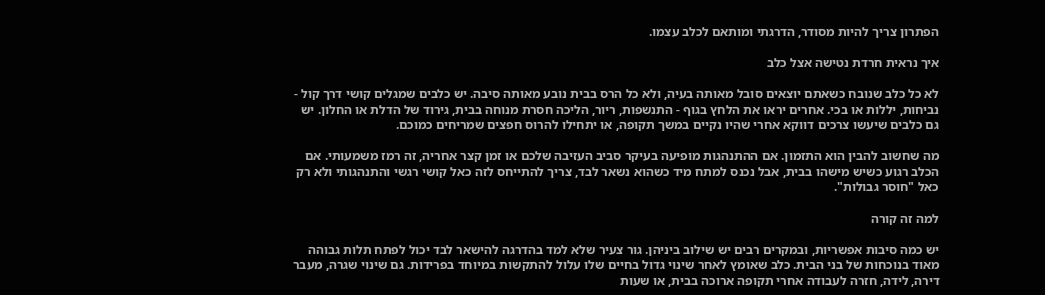הפתרון צריך להיות מסודר, הדרגתי ומותאם לכלב עצמו.

איך נראית חרדת נטישה אצל כלב

לא כל כלב שנובח כשאתם יוצאים סובל מאותה בעיה, ולא כל הרס בבית נובע מאותה סיבה. יש כלבים שמגלים קושי דרך קול - נביחות, יללות או בכי. אחרים יראו את הלחץ בגוף - התנשפות, ריור, הליכה חסרת מנוחה בבית, גירוד של הדלת או החלון. יש גם כלבים שיעשו צרכים דווקא אחרי שהיו נקיים במשך תקופה, או יתחילו להרוס חפצים שמריחים כמוכם.

מה שחשוב להבין הוא התזמון. אם ההתנהגות מופיעה בעיקר סביב העזיבה שלכם או זמן קצר אחריה, זה רמז משמעותי. אם הכלב רגוע כשיש מישהו בבית, אבל נכנס למתח מיד כשהוא נשאר לבד, צריך להתייחס לזה כאל קושי רגשי והתנהגותי ולא רק כאל "חוסר גבולות".

למה זה קורה

יש כמה סיבות אפשריות, ובמקרים רבים יש שילוב ביניהן. גור צעיר שלא למד בהדרגה להישאר לבד יכול לפתח תלות גבוהה מאוד בנוכחות של בני הבית. כלב שאומץ לאחר שינוי גדול בחיים שלו עלול להתקשות במיוחד בפרידות. גם שינוי שגרה, מעבר דירה, לידה, חזרה לעבודה אחרי תקופה ארוכה בבית, או שעות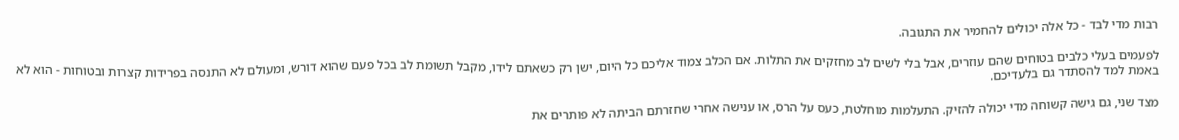רבות מדי לבד - כל אלה יכולים להחמיר את התגובה.

לפעמים בעלי כלבים בטוחים שהם עוזרים, אבל בלי לשים לב מחזקים את התלות. אם הכלב צמוד אליכם כל היום, ישן רק כשאתם לידו, מקבל תשומת לב בכל פעם שהוא דורש, ומעולם לא התנסה בפרידות קצרות ובטוחות - הוא לא באמת למד להסתדר גם בלעדיכם.

מצד שני, גם גישה קשוחה מדי יכולה להזיק. התעלמות מוחלטת, כעס על הרס, או ענישה אחרי שחזרתם הביתה לא פותרים את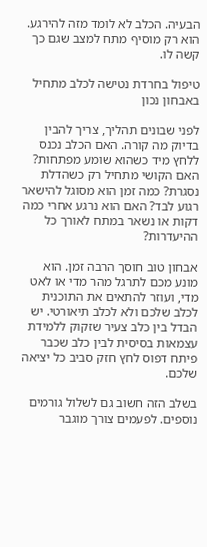הבעיה. הכלב לא לומד מזה להירגע. הוא רק מוסיף מתח למצב שגם כך קשה לו.

טיפול בחרדת נטישה לכלב מתחיל באבחון נכון

לפני שבונים תהליך, צריך להבין בדיוק מה קורה. האם הכלב נכנס ללחץ מיד כשהוא שומע מפתחות? האם הקושי מתחיל רק כשהדלת נסגרת? כמה זמן הוא מסוגל להישאר רגוע לבד? האם הוא נרגע אחרי כמה דקות או נשאר במתח לאורך כל ההיעדרות?

אבחון טוב חוסך הרבה זמן. הוא מונע מכם לתרגל מהר מדי או לאט מדי, ועוזר להתאים את התוכנית לכלב שלכם ולא לכלב תיאורטי. יש הבדל בין כלב צעיר שזקוק ללמידת עצמאות בסיסית לבין כלב שכבר פיתח דפוס לחץ חזק סביב כל יציאה שלכם.

בשלב הזה חשוב גם לשלול גורמים נוספים. לפעמים צורך מוגבר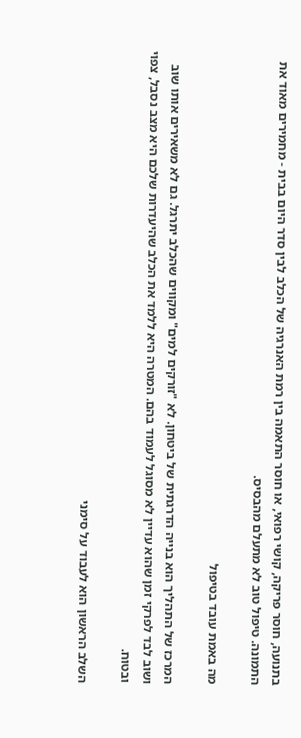בתנועה, חוסר פריקה, קושי רפואי, או חוסר התאמה בין רמת האנרגיה של הכלב לבין סדר היום בבית - מחמירים מאוד את התמונה. טיפול טוב לא מתעלם מהבסיס.

מה באמת עובד בטיפול

המרכז של התהליך הוא בנייה הדרגתית של ביטחון. לא "זורקים למים" ומקווים שהכלב יתרגל. גם לא משאירים אותו שוב ושוב לבד לפרקי זמן שהוא עדיין לא מסוגל לעמוד בהם. המטרה היא ללמד את הכלב שהיעדרות שלכם היא מצב נסבל, צפוי ובטוח.

השלב הראשון הוא לעבוד על סימני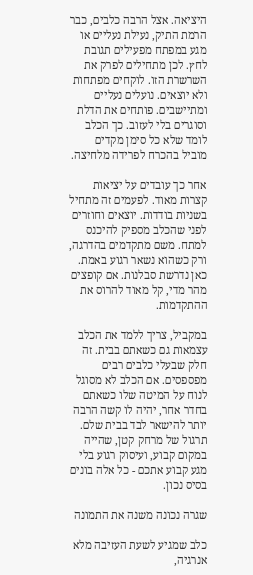היציאה. אצל הרבה כלבים, כבר הרמת התיק, נעילת נעליים או מגע במפתח מפעילים תגובת לחץ. לכן מתחילים לפרק את השרשרת הזו. לוקחים מפתחות ולא יוצאים. נועלים נעליים ומתיישבים. פותחים את הדלת וסוגרים בלי לעזוב. כך הכלב לומד שלא כל סימן מקדים מוביל בהכרח לפרידה מלחיצה.

אחר כך עובדים על יציאות קצרות מאוד. לפעמים זה מתחיל בשניות בודדות. יוצאים וחוזרים לפני שהכלב מספיק להיכנס למתח. משם מתקדמים בהדרגה, ורק כשהוא נשאר רגוע באמת. כאן נדרשת סבלנות. אם קופצים מהר מדי, קל מאוד להרוס את ההתקדמות.

במקביל, צריך ללמד את הכלב עצמאות גם כשאתם בבית. זה חלק שבעלי כלבים רבים מפספסים. אם הכלב לא מסוגל לנוח על המיטה שלו כשאתם בחדר אחר, יהיה לו קשה הרבה יותר להישאר לבד בבית שלם. תרגול של מרחק קטן, שהייה במקום קבוע, ועיסוק רגוע בלי מגע קבוע אתכם - כל אלה בונים בסיס נכון.

שגרה נכונה משנה את התמונה

כלב שמגיע לשעת העזיבה מלא אנרגיה,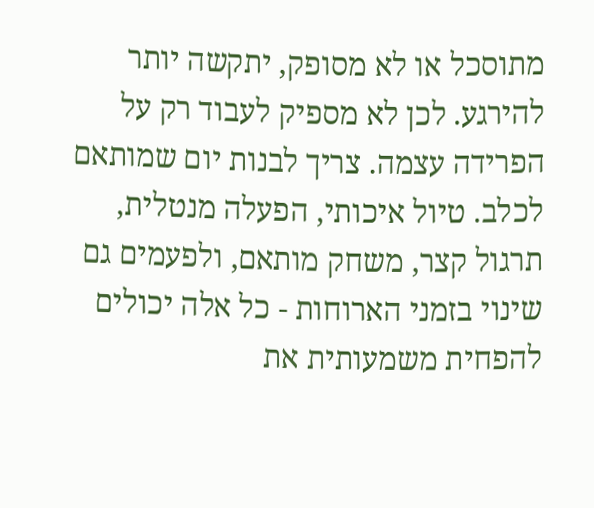מתוסכל או לא מסופק, יתקשה יותר להירגע. לכן לא מספיק לעבוד רק על הפרידה עצמה. צריך לבנות יום שמותאם לכלב. טיול איכותי, הפעלה מנטלית, תרגול קצר, משחק מותאם, ולפעמים גם שינוי בזמני הארוחות - כל אלה יכולים להפחית משמעותית את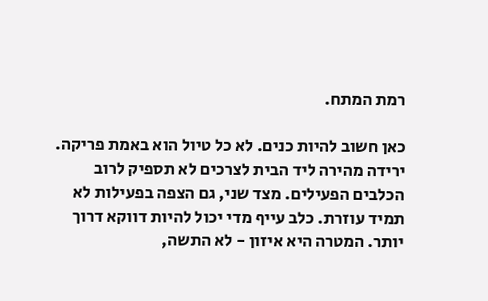רמת המתח.

כאן חשוב להיות כנים. לא כל טיול הוא באמת פריקה. ירידה מהירה ליד הבית לצרכים לא תספיק לרוב הכלבים הפעילים. מצד שני, גם הצפה בפעילות לא תמיד עוזרת. כלב עייף מדי יכול להיות דווקא דרוך יותר. המטרה היא איזון - לא התשה,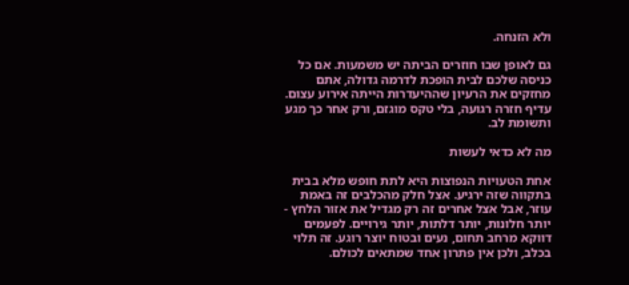ולא הזנחה.

גם לאופן שבו חוזרים הביתה יש משמעות. אם כל כניסה שלכם לבית הופכת לדרמה גדולה, אתם מחזקים את הרעיון שההיעדרות הייתה אירוע עצום. עדיף חזרה רגועה, בלי טקס מוגזם, ורק אחר כך מגע ותשומת לב.

מה לא כדאי לעשות

אחת הטעויות הנפוצות היא לתת חופש מלא בבית בתקווה שזה ירגיע. אצל חלק מהכלבים זה באמת עוזר, אבל אצל אחרים זה רק מגדיל את אזור הלחץ - יותר חלונות, יותר דלתות, יותר גירויים. לפעמים דווקא מרחב תחום, נעים ובטוח יוצר רוגע. זה תלוי בכלב, ולכן אין פתרון אחד שמתאים לכולם.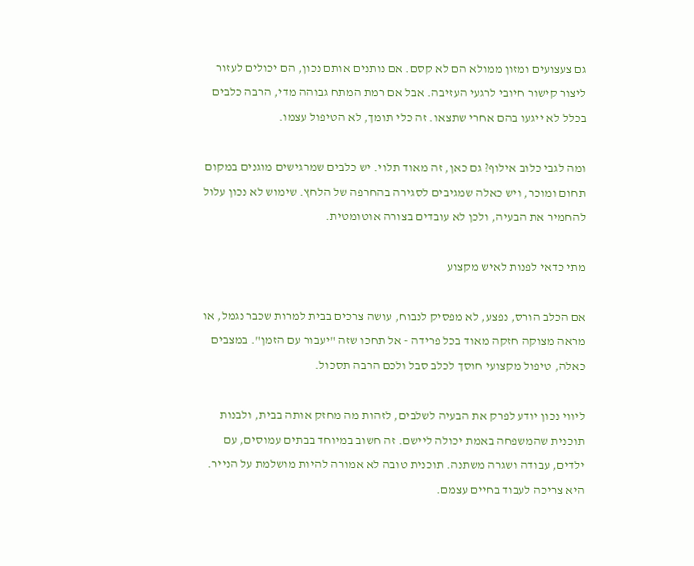גם צעצועים ומזון ממולא הם לא קסם. אם נותנים אותם נכון, הם יכולים לעזור ליצור קישור חיובי לרגעי העזיבה. אבל אם רמת המתח גבוהה מדי, הרבה כלבים בכלל לא ייגעו בהם אחרי שתצאו. זה כלי תומך, לא הטיפול עצמו.

ומה לגבי כלוב אילוף? גם כאן, זה מאוד תלוי. יש כלבים שמרגישים מוגנים במקום תחום ומוכר, ויש כאלה שמגיבים לסגירה בהחרפה של הלחץ. שימוש לא נכון עלול להחמיר את הבעיה, ולכן לא עובדים בצורה אוטומטית.

מתי כדאי לפנות לאיש מקצוע

אם הכלב הורס, נפצע, לא מפסיק לנבוח, עושה צרכים בבית למרות שכבר נגמל, או מראה מצוקה חזקה מאוד בכל פרידה - אל תחכו שזה "יעבור עם הזמן". במצבים כאלה, טיפול מקצועי חוסך לכלב סבל ולכם הרבה תסכול.

ליווי נכון יודע לפרק את הבעיה לשלבים, לזהות מה מחזק אותה בבית, ולבנות תוכנית שהמשפחה באמת יכולה ליישם. זה חשוב במיוחד בבתים עמוסים, עם ילדים, עבודה ושגרה משתנה. תוכנית טובה לא אמורה להיות מושלמת על הנייר. היא צריכה לעבוד בחיים עצמם.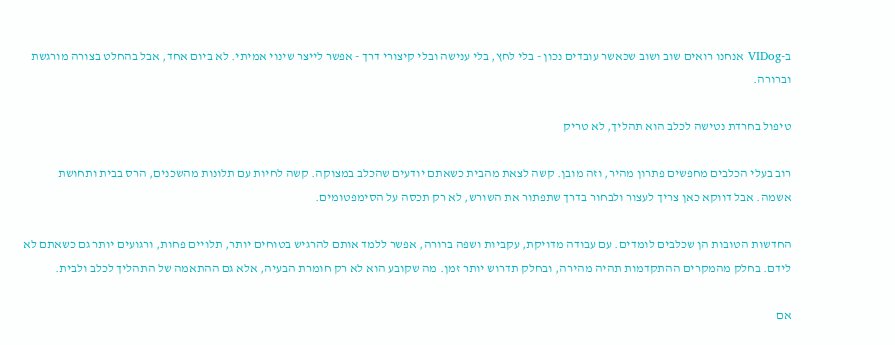ב-VIDog אנחנו רואים שוב ושוב שכאשר עובדים נכון - בלי לחץ, בלי ענישה ובלי קיצורי דרך - אפשר לייצר שינוי אמיתי. לא ביום אחד, אבל בהחלט בצורה מורגשת וברורה.

טיפול בחרדת נטישה לכלב הוא תהליך, לא טריק

רוב בעלי הכלבים מחפשים פתרון מהיר, וזה מובן. קשה לצאת מהבית כשאתם יודעים שהכלב במצוקה. קשה לחיות עם תלונות מהשכנים, הרס בבית ותחושת אשמה. אבל דווקא כאן צריך לעצור ולבחור בדרך שתפתור את השורש, לא רק תכסה על הסימפטומים.

החדשות הטובות הן שכלבים לומדים. עם עבודה מדויקת, עקביות ושפה ברורה, אפשר ללמד אותם להרגיש בטוחים יותר, תלויים פחות, ורגועים יותר גם כשאתם לא לידם. בחלק מהמקרים ההתקדמות תהיה מהירה, ובחלק תדרוש יותר זמן. מה שקובע הוא לא רק חומרת הבעיה, אלא גם ההתאמה של התהליך לכלב ולבית.

אם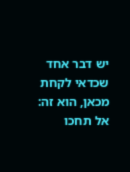יש דבר אחד שכדאי לקחת מכאן, הוא זה: אל תחכו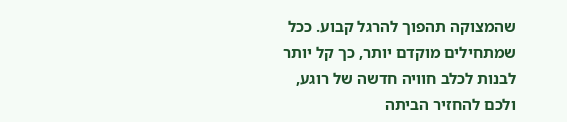שהמצוקה תהפוך להרגל קבוע. ככל שמתחילים מוקדם יותר, כך קל יותר לבנות לכלב חוויה חדשה של רוגע, ולכם להחזיר הביתה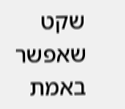שקט שאפשר באמת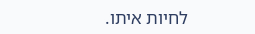לחיות איתו.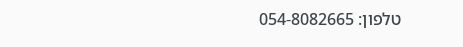טלפון: 054-8082665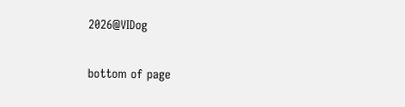2026@VIDog

bottom of page